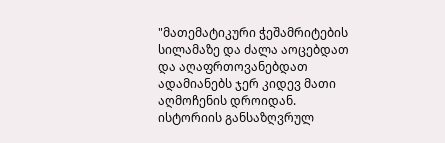"მათემატიკური ჭეშამრიტების სილამაზე და ძალა აოცებდათ და აღაფრთოვანებდათ ადამიანებს ჯერ კიდევ მათი აღმოჩენის დროიდან. ისტორიის განსაზღვრულ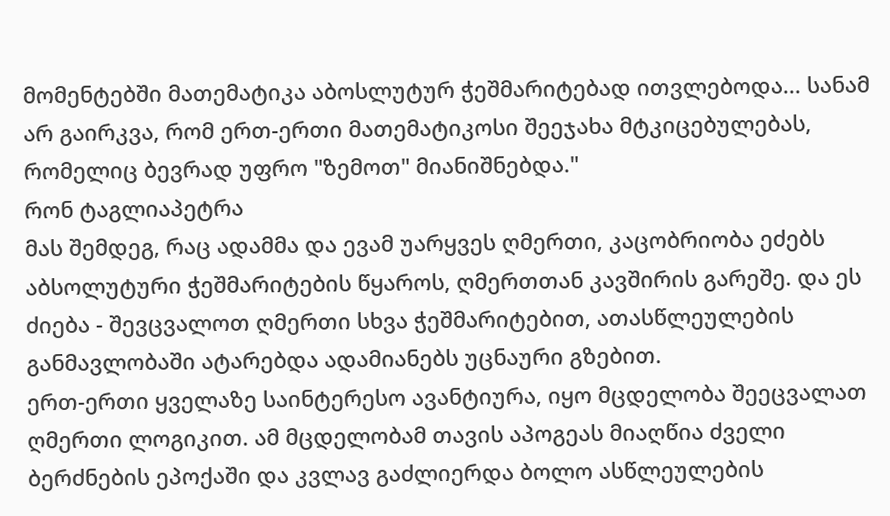მომენტებში მათემატიკა აბოსლუტურ ჭეშმარიტებად ითვლებოდა... სანამ არ გაირკვა, რომ ერთ-ერთი მათემატიკოსი შეეჯახა მტკიცებულებას, რომელიც ბევრად უფრო "ზემოთ" მიანიშნებდა."
რონ ტაგლიაპეტრა
მას შემდეგ, რაც ადამმა და ევამ უარყვეს ღმერთი, კაცობრიობა ეძებს აბსოლუტური ჭეშმარიტების წყაროს, ღმერთთან კავშირის გარეშე. და ეს ძიება - შევცვალოთ ღმერთი სხვა ჭეშმარიტებით, ათასწლეულების განმავლობაში ატარებდა ადამიანებს უცნაური გზებით.
ერთ-ერთი ყველაზე საინტერესო ავანტიურა, იყო მცდელობა შეეცვალათ ღმერთი ლოგიკით. ამ მცდელობამ თავის აპოგეას მიაღწია ძველი ბერძნების ეპოქაში და კვლავ გაძლიერდა ბოლო ასწლეულების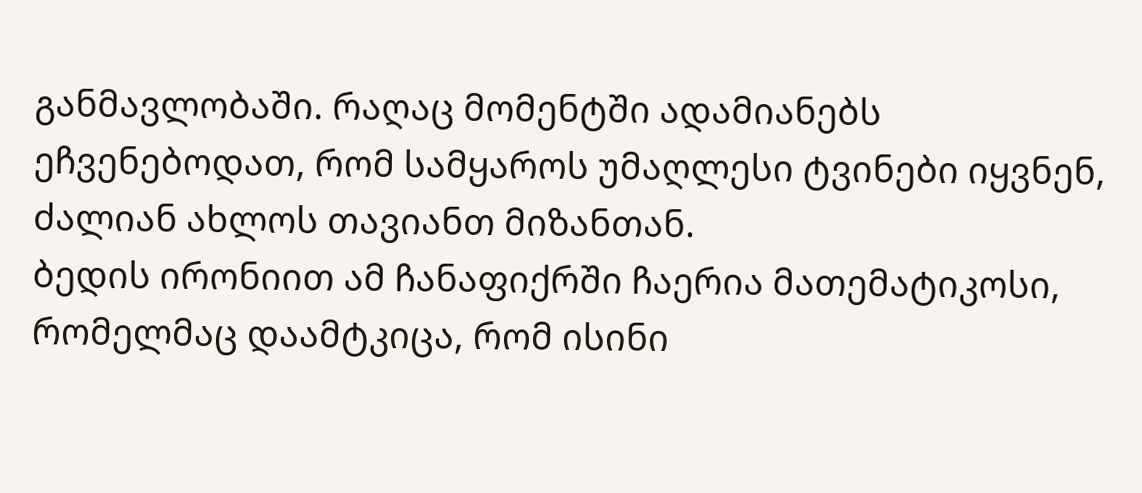განმავლობაში. რაღაც მომენტში ადამიანებს ეჩვენებოდათ, რომ სამყაროს უმაღლესი ტვინები იყვნენ, ძალიან ახლოს თავიანთ მიზანთან.
ბედის ირონიით ამ ჩანაფიქრში ჩაერია მათემატიკოსი, რომელმაც დაამტკიცა, რომ ისინი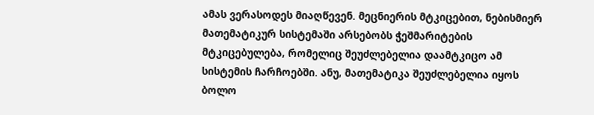ამას ვერასოდეს მიაღწევენ. მეცნიერის მტკიცებით, ნებისმიერ მათემატიკურ სისტემაში არსებობს ჭეშმარიტების მტკიცებულება, რომელიც შეუძლებელია დაამტკიცო ამ სისტემის ჩარჩოებში. ანუ, მათემატიკა შეუძლებელია იყოს ბოლო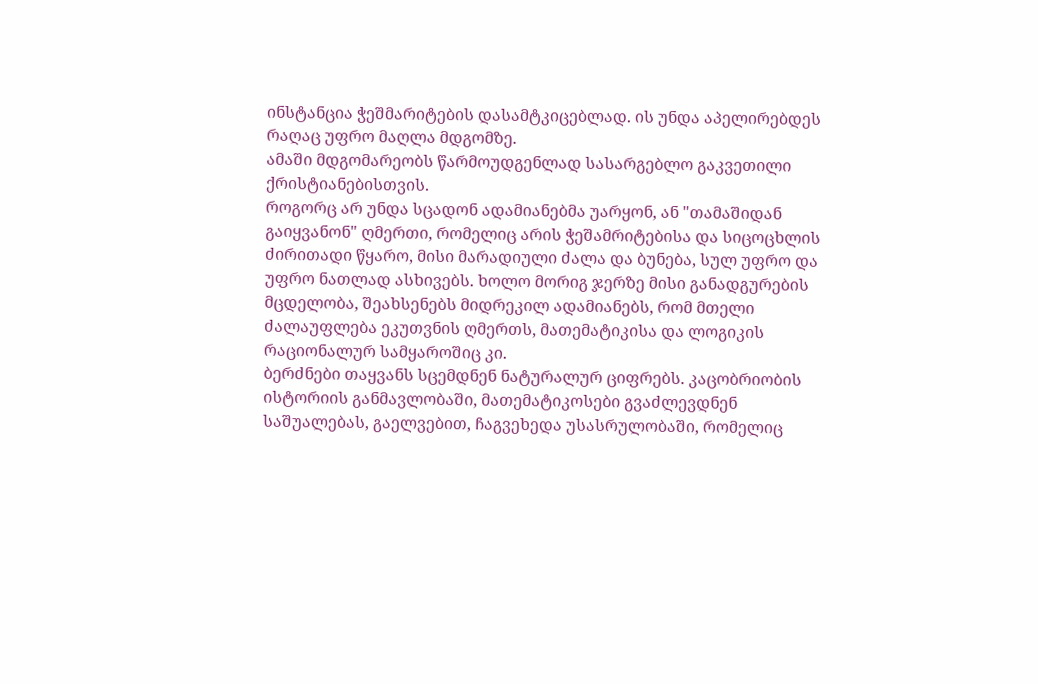ინსტანცია ჭეშმარიტების დასამტკიცებლად. ის უნდა აპელირებდეს რაღაც უფრო მაღლა მდგომზე.
ამაში მდგომარეობს წარმოუდგენლად სასარგებლო გაკვეთილი ქრისტიანებისთვის.
როგორც არ უნდა სცადონ ადამიანებმა უარყონ, ან "თამაშიდან გაიყვანონ" ღმერთი, რომელიც არის ჭეშამრიტებისა და სიცოცხლის ძირითადი წყარო, მისი მარადიული ძალა და ბუნება, სულ უფრო და უფრო ნათლად ასხივებს. ხოლო მორიგ ჯერზე მისი განადგურების მცდელობა, შეახსენებს მიდრეკილ ადამიანებს, რომ მთელი ძალაუფლება ეკუთვნის ღმერთს, მათემატიკისა და ლოგიკის რაციონალურ სამყაროშიც კი.
ბერძნები თაყვანს სცემდნენ ნატურალურ ციფრებს. კაცობრიობის ისტორიის განმავლობაში, მათემატიკოსები გვაძლევდნენ საშუალებას, გაელვებით, ჩაგვეხედა უსასრულობაში, რომელიც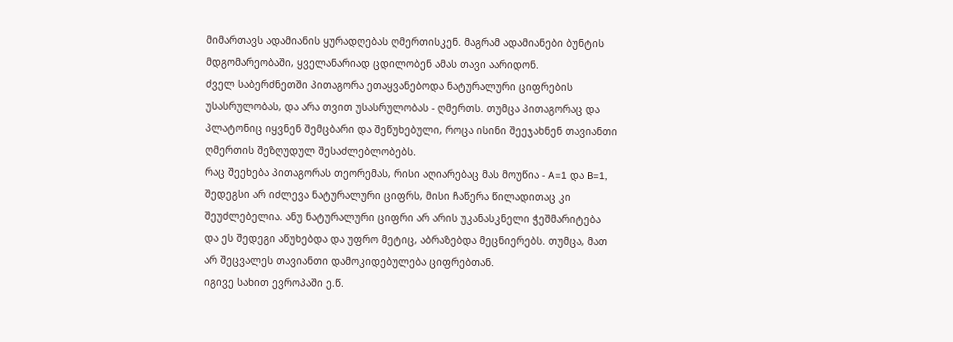მიმართავს ადამიანის ყურადღებას ღმერთისკენ. მაგრამ ადამიანები ბუნტის მდგომარეობაში, ყველანარიად ცდილობენ ამას თავი აარიდონ.
ძველ საბერძნეთში პითაგორა ეთაყვანებოდა ნატურალური ციფრების უსასრულობას, და არა თვით უსასრულობას - ღმერთს. თუმცა პითაგორაც და პლატონიც იყვნენ შემცბარი და შეწუხებული, როცა ისინი შეეჯახნენ თავიანთი ღმერთის შეზღუდულ შესაძლებლობებს.
რაც შეეხება პითაგორას თეორემას, რისი აღიარებაც მას მოუწია - A=1 და B=1, შედეგსი არ იძლევა ნატურალური ციფრს, მისი ჩაწერა წილადითაც კი შეუძლებელია. ანუ ნატურალური ციფრი არ არის უკანასკნელი ჭეშმარიტება და ეს შედეგი აწუხებდა და უფრო მეტიც, აბრაზებდა მეცნიერებს. თუმცა, მათ არ შეცვალეს თავიანთი დამოკიდებულება ციფრებთან.
იგივე სახით ევროპაში ე.წ.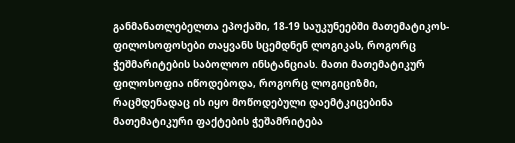განმანათლებელთა ეპოქაში, 18-19 საუკუნეებში მათემატიკოს-ფილოსოფოსები თაყვანს სცემდნენ ლოგიკას, როგორც ჭეშმარიტების საბოლოო ინსტანციას. მათი მათემატიკურ ფილოსოფია იწოდებოდა, როგორც ლოგიციზმი, რაცმდენადაც ის იყო მოწოდებული დაემტკიცებინა მათემატიკური ფაქტების ჭეშამრიტება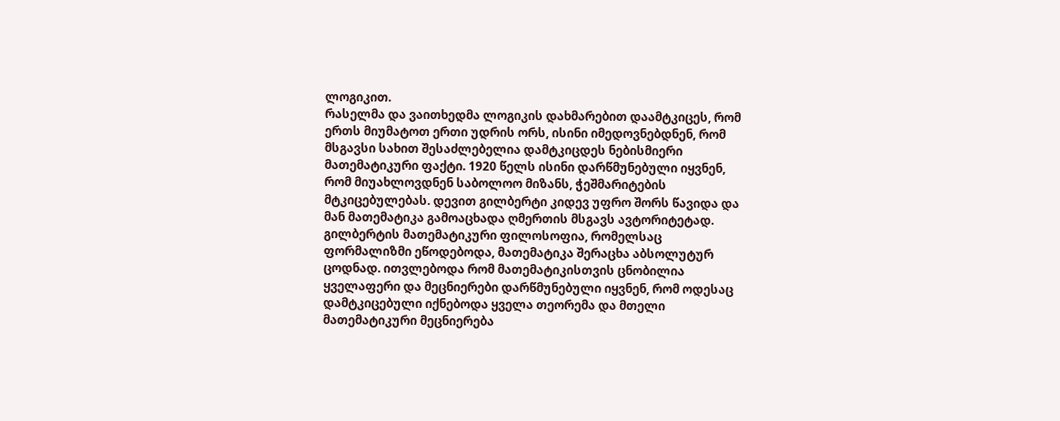ლოგიკით.
რასელმა და ვაითხედმა ლოგიკის დახმარებით დაამტკიცეს, რომ ერთს მიუმატოთ ერთი უდრის ორს, ისინი იმედოვნებდნენ, რომ მსგავსი სახით შესაძლებელია დამტკიცდეს ნებისმიერი მათემატიკური ფაქტი. 1920 წელს ისინი დარწმუნებული იყვნენ, რომ მიუახლოვდნენ საბოლოო მიზანს, ჭეშმარიტების მტკიცებულებას. დევით გილბერტი კიდევ უფრო შორს წავიდა და მან მათემატიკა გამოაცხადა ღმერთის მსგავს ავტორიტეტად. გილბერტის მათემატიკური ფილოსოფია, რომელსაც ფორმალიზმი ეწოდებოდა, მათემატიკა შერაცხა აბსოლუტურ ცოდნად. ითვლებოდა რომ მათემატიკისთვის ცნობილია ყველაფერი და მეცნიერები დარწმუნებული იყვნენ, რომ ოდესაც დამტკიცებული იქნებოდა ყველა თეორემა და მთელი მათემატიკური მეცნიერება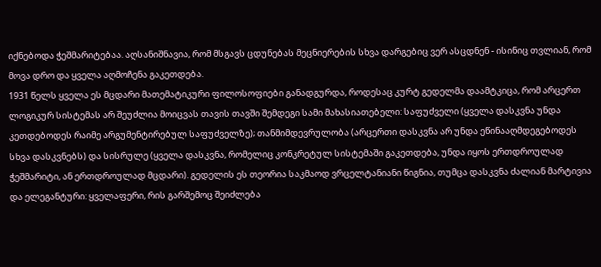იქნებოდა ჭეშმარიტებაა. აღსანიშნავია, რომ მსგავს ცდუნებას მეცნიერების სხვა დარგებიც ვერ ასცდნენ - ისინიც თვლიან, რომ მოვა დრო და ყველა აღმოჩენა გაკეთდება.
1931 წელს ყველა ეს მცდარი მათემატიკური ფილოსოფიები განადგურდა, როდესაც კურტ გედელმა დაამტკიცა, რომ არცერთ ლოგიკურ სისტემას არ შეუძლია მოიცვას თავის თავში შემდეგი სამი მახასიათებელი: საფუძველი (ყველა დასკვნა უნდა კეთდებოდეს რაიმე არგუმენტირებულ საფუძველზე); თანმიმდევრულობა (არცერთი დასკვნა არ უნდა ეწინააღმდეგებოდეს სხვა დასკვნებს) და სისრულე (ყველა დასკვნა, რომელიც კონკრეტულ სისტემაში გაკეთდება, უნდა იყოს ერთდროულად ჭეშმარიტი, ან ერთდროულად მცდარი). გედელის ეს თეორია საკმაოდ ვრცელტანიანი წიგნია, თუმცა დასკვნა ძალიან მარტივია და ელეგანტური: ყველაფერი, რის გარშემოც შეიძლება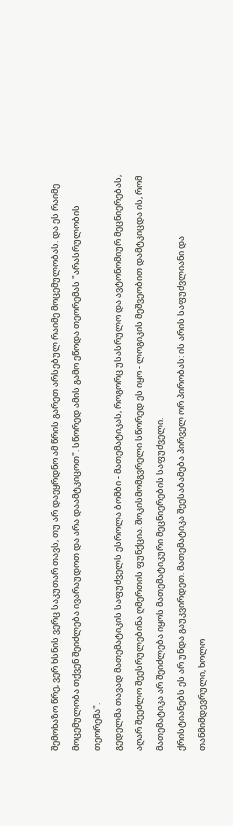შემოხაზო წრე, ვერ ხსნის ვერც საკუთარ თავს, თუ არ დაეყრდნო ამ წრის გარეთ არსებულ რაიმე მოცემულობას. და ეს რაიმე მოცემულობა თქვენ შეიძლება ივარაუდოთ და არა დაამტკიცოთ". სწორედ ამის გამო ეწოდა თეორემას "არასრულობის თეორემა".
გედელმა თავად მათემატიკის საფუძველს ესროლა ბომბი - მათემატიკას, როგორც უსასრულო და ავტონომიურ მეცნიერებას, აღარ შეეძლო შეესრულებინა ღმერთის ფუნქცია. შოკისმომგვრელი სწორედ ეს იყო - ლოგიკის მეშვეობით დამტკიცდა ის, რომ მათემატიკა არ შეიძლება იყოს მათემატიკური მეცნიერების საფუძველი.
ქრისტიანებს ეს არ უნდა გაუკვირდეთ. მათემატიკა შეესაბამება პირველ ორ პირობას: ის არის საფუძვლიანი და თანმიმდევრული, ხოლო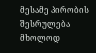მესამე პირობის შესრულება მხოლოდ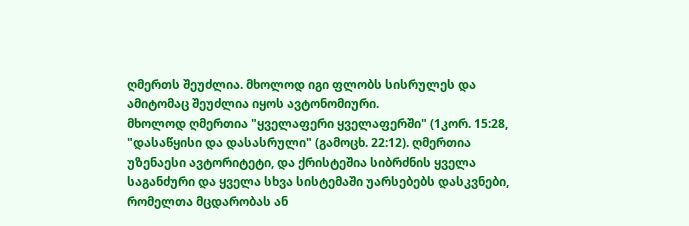ღმერთს შეუძლია. მხოლოდ იგი ფლობს სისრულეს და ამიტომაც შეუძლია იყოს ავტონომიური.
მხოლოდ ღმერთია "ყველაფერი ყველაფერში" (1კორ. 15:28, "დასაწყისი და დასასრული" (გამოცხ. 22:12). ღმერთია უზენაესი ავტორიტეტი, და ქრისტეშია სიბრძნის ყველა საგანძური და ყველა სხვა სისტემაში უარსებებს დასკვნები, რომელთა მცდარობას ან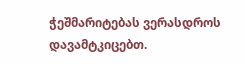ჭეშმარიტებას ვერასდროს დავამტკიცებთ.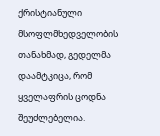ქრისტიანული მსოფლმხედველობის თანახმად, გედელმა დაამტკიცა, რომ ყველაფრის ცოდნა შეუძლებელია.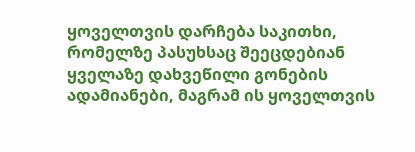ყოველთვის დარჩება საკითხი, რომელზე პასუხსაც შეეცდებიან ყველაზე დახვეწილი გონების ადამიანები, მაგრამ ის ყოველთვის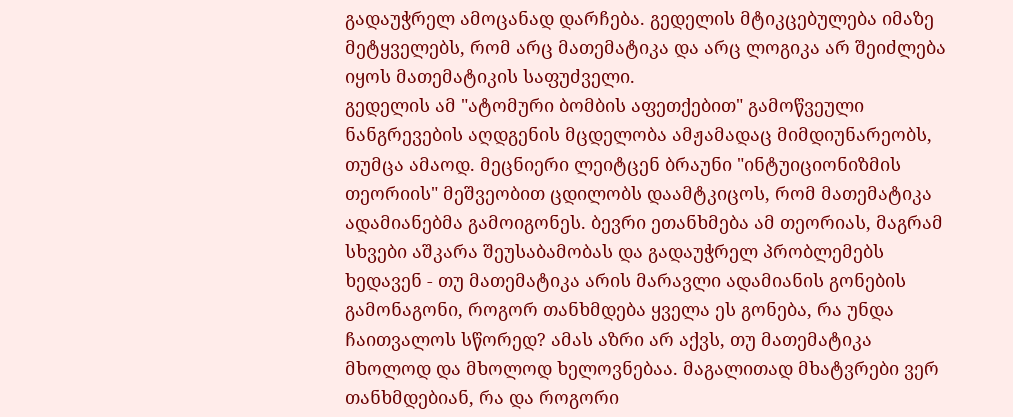გადაუჭრელ ამოცანად დარჩება. გედელის მტიკცებულება იმაზე მეტყველებს, რომ არც მათემატიკა და არც ლოგიკა არ შეიძლება იყოს მათემატიკის საფუძველი.
გედელის ამ "ატომური ბომბის აფეთქებით" გამოწვეული ნანგრევების აღდგენის მცდელობა ამჟამადაც მიმდიუნარეობს, თუმცა ამაოდ. მეცნიერი ლეიტცენ ბრაუნი "ინტუიციონიზმის თეორიის" მეშვეობით ცდილობს დაამტკიცოს, რომ მათემატიკა ადამიანებმა გამოიგონეს. ბევრი ეთანხმება ამ თეორიას, მაგრამ სხვები აშკარა შეუსაბამობას და გადაუჭრელ პრობლემებს ხედავენ - თუ მათემატიკა არის მარავლი ადამიანის გონების გამონაგონი, როგორ თანხმდება ყველა ეს გონება, რა უნდა ჩაითვალოს სწორედ? ამას აზრი არ აქვს, თუ მათემატიკა მხოლოდ და მხოლოდ ხელოვნებაა. მაგალითად მხატვრები ვერ თანხმდებიან, რა და როგორი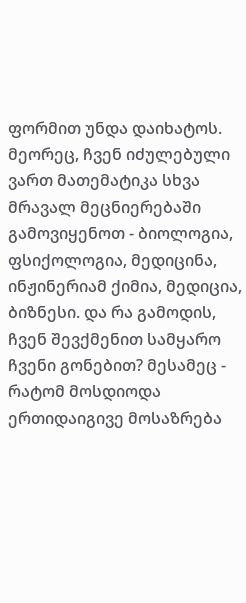ფორმით უნდა დაიხატოს. მეორეც, ჩვენ იძულებული ვართ მათემატიკა სხვა მრავალ მეცნიერებაში გამოვიყენოთ - ბიოლოგია, ფსიქოლოგია, მედიცინა, ინჟინერიამ ქიმია, მედიცია, ბიზნესი. და რა გამოდის, ჩვენ შევქმენით სამყარო ჩვენი გონებით? მესამეც - რატომ მოსდიოდა ერთიდაიგივე მოსაზრება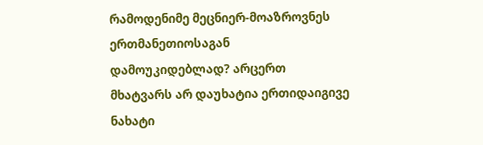რამოდენიმე მეცნიერ-მოაზროვნეს ერთმანეთიოსაგან დამოუკიდებლად? არცერთ მხატვარს არ დაუხატია ერთიდაიგივე ნახატი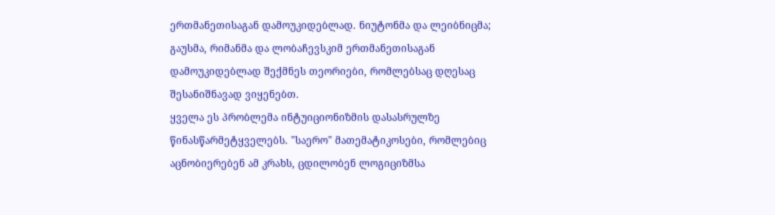ერთმანეთისაგან დამოუკიდებლად. ნიუტონმა და ლეიბნიცმა; გაუსმა, რიმანმა და ლობაჩევსკიმ ერთმანეთისაგან დამოუკიდებლად შექმნეს თეორიები, რომლებსაც დღესაც შესანიშნავად ვიყენებთ.
ყველა ეს პრობლემა ინტუიციონიზმის დასასრულზე წინასწარმეტყველებს. "საერო" მათემატიკოსები, რომლებიც აცნობიერებენ ამ კრახს, ცდილობენ ლოგიციზმსა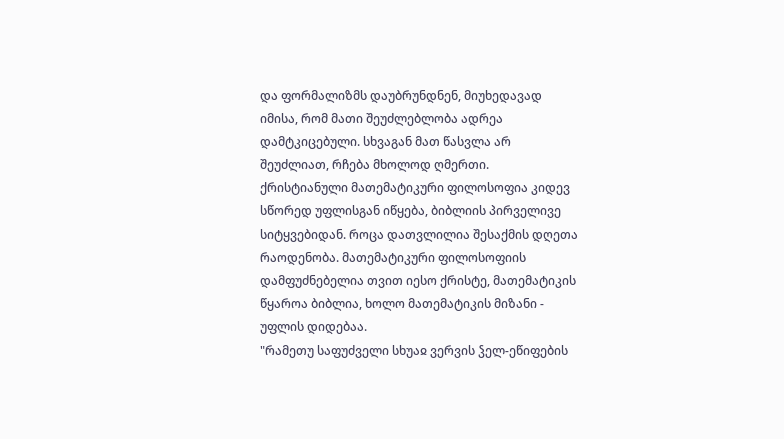და ფორმალიზმს დაუბრუნდნენ, მიუხედავად იმისა, რომ მათი შეუძლებლობა ადრეა დამტკიცებული. სხვაგან მათ წასვლა არ შეუძლიათ, რჩება მხოლოდ ღმერთი.
ქრისტიანული მათემატიკური ფილოსოფია კიდევ სწორედ უფლისგან იწყება, ბიბლიის პირველივე სიტყვებიდან. როცა დათვლილია შესაქმის დღეთა რაოდენობა. მათემატიკური ფილოსოფიის დამფუძნებელია თვით იესო ქრისტე, მათემატიკის წყაროა ბიბლია, ხოლო მათემატიკის მიზანი - უფლის დიდებაა.
"რამეთუ საფუძველი სხუაჲ ვერვის ჴელ-ეწიფების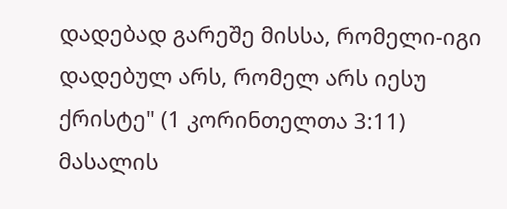დადებად გარეშე მისსა, რომელი-იგი დადებულ არს, რომელ არს იესუ ქრისტე" (1 კორინთელთა 3:11)
მასალის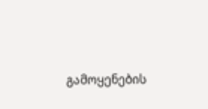გამოყენების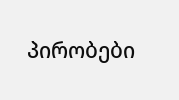პირობები